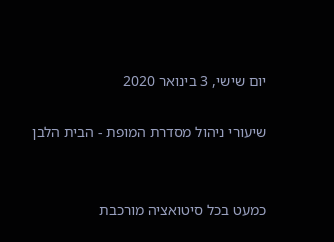יום שישי, 3 בינואר 2020

שיעורי ניהול מסדרת המופת - הבית הלבן


כמעט בכל סיטואציה מורכבת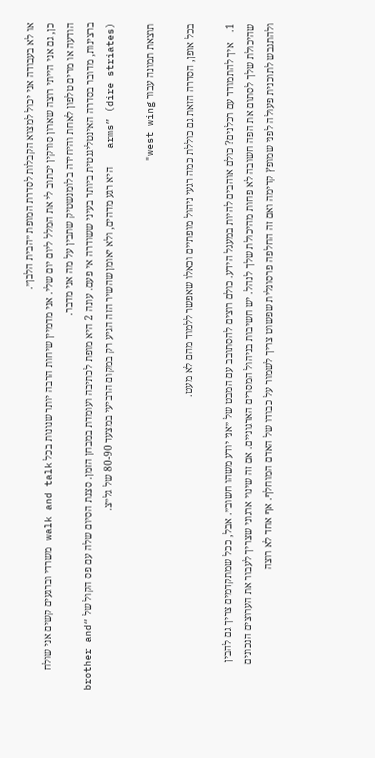או לא בעבודה אני יכול למצוא הקבלות לסדרת המופת ״הבית הלבן״.
כן, גם אני הייתי רוצה שארון סורקין יכתוב לי את המלל ליום יום שלי. אני מדמיין שיחות הרבה יותר שנונות בכל walk and talk משרדי וברגעים קשים אני שולח הודעה או מרים טלפון לאחת והיחידה בלומנשטיק שתבין על מה אני מדבר.
ברצינות, מדובר בסדרה האינטליגנטית ביותר בעיני ששודרה אי פעם. עונה 2 היא מופת לכתיבה ועומדת במבחן הזמן. סצנת הסיום שלה עם פס הקול של “brother and arms” (dire striates)   היא רגע מדהים, ולא יאומן שהשיר הזה הגיע רק במקום הרביעי במצעד 80-90 של גל״צ.

תוצאת תמונה עבור west wing"

בכל אופן, הסדרה הזאת גם כוללת כמה רגעי ניהול מופתיים וכאלו שאפשר ללמוד מהם לא מעט.

1.    איך להתמודד עם רכלנים? כולם אוהבים להיות במעגל הידע. כולם רוצים להסתובב עם המבט של ״אני יודע משהו חשוב״. אבל, ככל שמתקדמים צריך גם להבין שהיכולת שלך לסתום את הפה חשובה לא פחות מהיכולת שלך לנהל. יש חשיבות בניהול המסרים הארגוניים. אם זה שינוי ארגוני שצריך לעבור את הערוצים הנכונים ולהתגבש לתוכנית פעולה לפני שמופץ קדימה ואם זה החלפה פרסונלית שפשוט צריך לשמור על כבודו של האדם המוחלף. אף אחד לא רוצה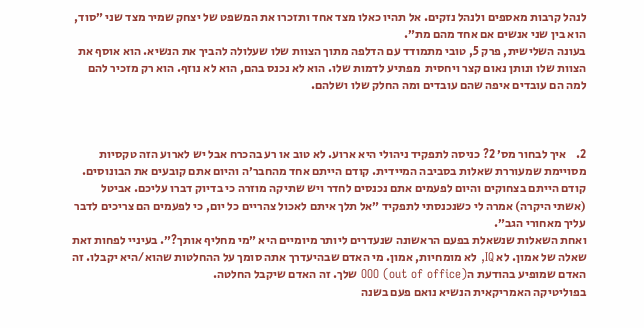לנהל קרבות מאספים ולנהל נזקים. אל תהיו כאלו מצד אחד ותזכרו את המשפט של יצחק שמיר מצד שני ״סוד, הוא בין שני אנשים אם אחד מהם מת״.
בעונה השלישית, פרק 5, טובי מתמודד עם הדלפה מתוך הצוות שלו שעלולה להביך את הנשיא. הוא אוסף את הצוות שלו ונותן נאום קצר ויחסית  מפתיע לדמות שלו. הוא לא נכנס בהם, הוא לא נוזף. הוא רק מזכיר להם למה הם עובדים איפה שהם עובדים ומה החלק שלו ושלהם.



2.    איך לבחור מס׳ 2? כניסה לתפקיד ניהולי היא ארוע. לא טוב או רע בהכרח אבל יש לארוע הזה טקסיות מסויימת שמעוררת שאלות בסביבה המיידית. קודם הייתם אחד מהחבר׳ה והיום אתם קובעים את הבונוסים. קודם הייתם בצחוקים והיום לפעמים אתם נכנסים לחדר ויש שתיקה מוזרה כי בדיוק דברו עליכם. אביטל (אשתי היקרה) אמרה לי כשנכנסתי לתפקיד ״אל תלך איתם לאכול צהריים כל יום, כי לפעמים הם צריכים לדבר עליך מאחורי הגב״.
ואחת השאלות שנשאלת בפעם הראשונה שנעדרים ליותר מיומיים היא ״מי מחליף אותך?״. בעיניי לפחות זאת שאלה של אמון. לא IQ, לא מומחיות, אמון. מי האדם שבהיעדרך אתה סומך על ההחלטות שהוא/היא יקבלו. זה האדם שמופיע בהודעת הOOO (out of office) שלך. זה האדם שיקבל החלטה.
בפוליטיקה האמריקאית הנשיא נואם פעם בשנה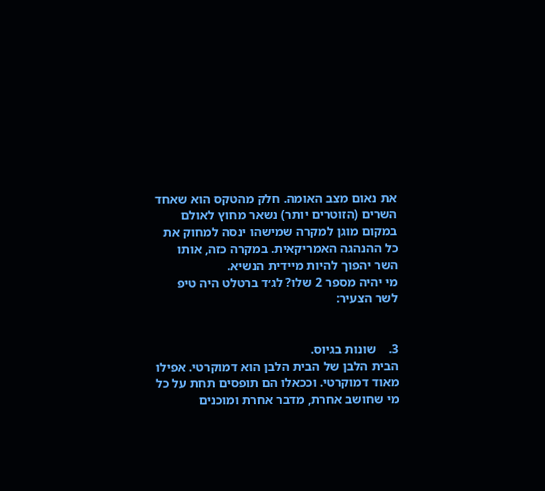את נאום מצב האומה. חלק מהטקס הוא שאחד השרים (הזוטרים יותר) נשאר מחוץ לאולם במקום מוגן למקרה שמישהו ינסה למחוק את כל ההנהגה האמריקאית. במקרה כזה, אותו השר יהפוך להיות מיידית הנשיא.
מי יהיה מספר 2 שלו? לג׳ד ברטלט היה טיפ לשר הצעיר:


3.    שונות בגיוס.
הבית הלבן של הבית הלבן הוא דמוקרטי. אפילו מאוד דמוקרטי. וככאלו הם תופסים תחת על כל מי שחושב אחרת, מדבר אחרת ומוכנים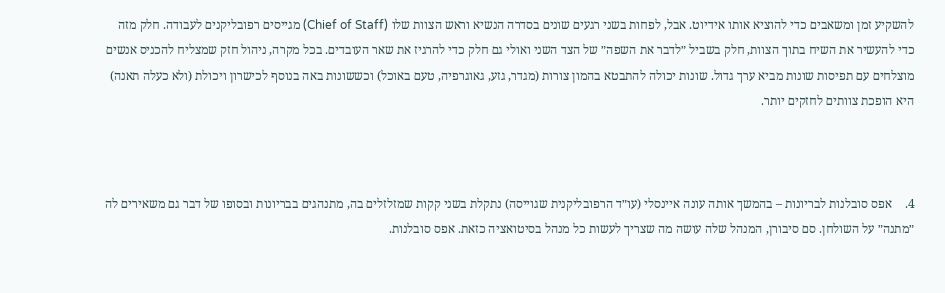להשקיע זמן ומשאבים כדי להוציא אותו אידיוט. אבל, לפחות בשני רגעים שונים בסדרה הנשיא וראש הצוות שלו (Chief of Staff) מגייסים רפובליקנים לעבודה. חלק מזה כדי להעשיר את השיח בתוך הצוות, חלק בשביל ״לדבר את השפה״ של הצד השני ואולי גם חלק כדי להרגיז את שאר העובדים. בכל מקרה, ניהול חזק שמצליח להכניס אנשים מוצלחים עם תפיסות שונות מביא ערך גדול. שונות יכולה להתבטא בהמון צורות (מגדר, גזע, גאוגרפיה, טעם באוכל) וכששונות באה בנוסף לכישרון ויכולת (ולא כעלה תאנה) היא הופכת צוותים לחזקים יותר.



4.    אפס סובלנות לבריונות – בהמשך אותה עונה איינסלי (עו״ד הרפובליקנית שגוייסה) נתקלת בשני קקות שמזלזלים בה, מתנהגים בבריונות ובסופו של דבר גם משאירים לה ״מתנה״ על השולחן. סם סיבורן, המנהל שלה עושה מה שצריך לעשות כל מנהל בסיטואציה כזאת. אפס סובלנות.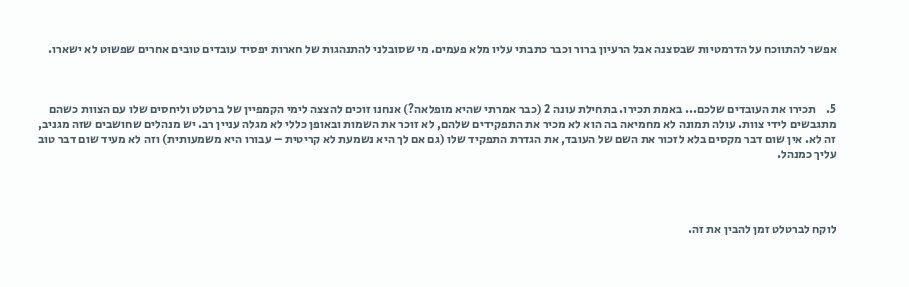אפשר להתווכח על הדרמטיות שבסצנה אבל הרעיון ברור וכבר כתבתי עליו מלא פעמים. מי שסובלני להתנהגות של חארות יפסיד עובדים טובים אחרים שפשוט לא ישארו.



5.    תכירו את העובדים שלכם... באמת תכירו. בתחילת עונה 2 (כבר אמרתי שהיא מופלאה?) אנחנו זוכים להצצה לימי הקמפיין של ברטלט וליחסים שלו עם הצוות כשהם מתגבשים לידי צוות. עולה תמונה לא מחמיאה בה הוא לא מכיר את התפקידים שלהם, לא זוכר את השמות ובאופן כללי לא מגלה עניין רב. יש מנהלים שחושבים שזה מגניב, זה לא. אין שום דבר מקסים בלא לזכור את השם של העובד, את הגדרת התפקיד שלו (גם אם לך היא נשמעת לא קריטית – עבורו היא משמעותית) וזה לא מעיד שום דבר טוב עליך כמנהל.




לוקח לברטלט זמן להבין את זה.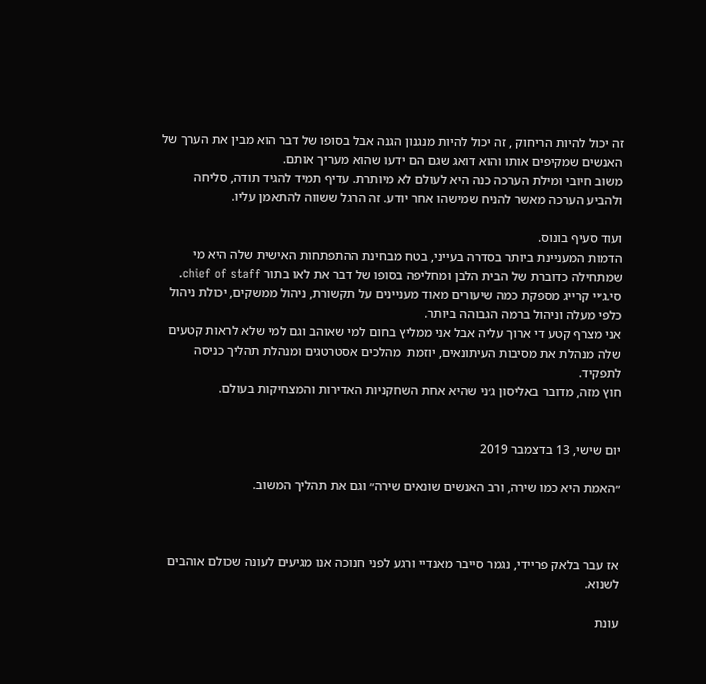זה יכול להיות הריחוק , זה יכול להיות מנגנון הגנה אבל בסופו של דבר הוא מבין את הערך של האנשים שמקיפים אותו והוא דואג שגם הם ידעו שהוא מעריך אותם.
משוב חיובי ומילת הערכה כנה היא לעולם לא מיותרת. עדיף תמיד להגיד תודה, סליחה ולהביע הערכה מאשר להניח שמישהו אחר יודע. זה הרגל ששווה להתאמן עליו.

ועוד סעיף בונוס.
הדמות המעניינת ביותר בסדרה בעייני, בטח מבחינת ההתפתחות האישית שלה היא מי שמתחילה כדוברת של הבית הלבן ומחליפה בסופו של דבר את לאו בתור chief of staff.
סי.ג׳יי קרייג מספקת כמה שיעורים מאוד מעניינים על תקשורת, ניהול ממשקים, יכולת ניהול כלפי מעלה וניהול ברמה הגבוהה ביותר.
אני מצרף קטע די ארוך עליה אבל אני ממליץ בחום למי שאוהב וגם למי שלא לראות קטעים שלה מנהלת את מסיבות העיתונאים, יוזמת  מהלכים אסטרטגים ומנהלת תהליך כניסה לתפקיד.
חוץ מזה, מדובר באליסון ג׳ני שהיא אחת השחקניות האדירות והמצחיקות בעולם.


יום שישי, 13 בדצמבר 2019

״האמת היא כמו שירה, ורב האנשים שונאים שירה״ וגם את תהליך המשוב.



אז עבר בלאק פריידי, נגמר סייבר מאנדיי ורגע לפני חנוכה אנו מגיעים לעונה שכולם אוהבים לשנוא.

עונת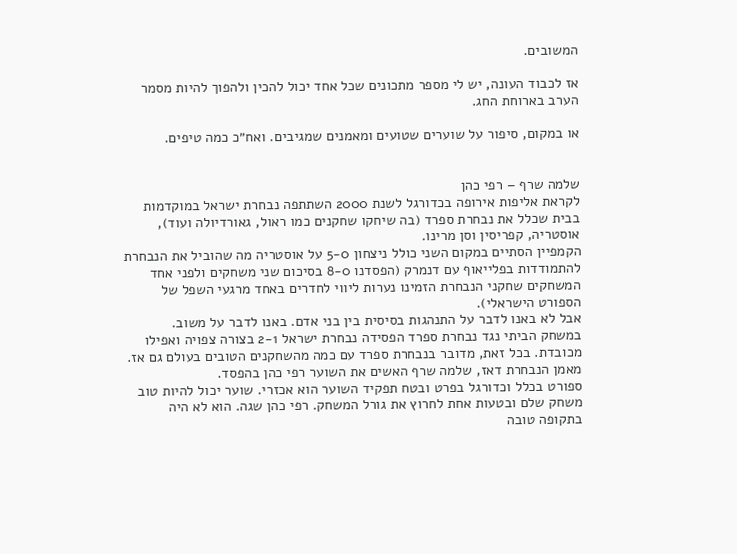המשובים.

אז לכבוד העונה, יש לי מספר מתכונים שכל אחד יכול להכין ולהפוך להיות מסמר הערב בארוחת החג.

או במקום, סיפור על שוערים שטועים ומאמנים שמגיבים. ואח״כ כמה טיפים.


שלמה שרף – רפי כהן
לקראת אליפות אירופה בכדורגל לשנת 2000 השתתפה נבחרת ישראל במוקדמות בבית שכלל את נבחרת ספרד (בה שיחקו שחקנים כמו ראול, גאורדיולה ועוד), אוסטריה, קפריסין וסן מרינו.
הקמפיין הסתיים במקום השני כולל ניצחון 5-0 על אוסטריה מה שהוביל את הנבחרת להתמודדות בפלייאוף עם דנמרק (הפסדנו 8-0 בסיכום שני משחקים ולפני אחד המשחקים שחקני הנבחרת הזמינו נערות ליווי לחדרים באחד מרגעי השפל של הספורט הישראלי).
אבל לא באנו לדבר על התנהגות בסיסית בין בני אדם. באנו לדבר על משוב.
במשחק הביתי נגד נבחרת ספרד הפסידה נבחרת ישראל 2-1 בצורה צפויה ואפילו מכובדת. בכל זאת, מדובר בנבחרת ספרד עם כמה מהשחקנים הטובים בעולם גם אז. מאמן הנבחרת דאז, שלמה שרף האשים את השוער רפי כהן בהפסד.
ספורט בכלל וכדורגל בפרט ובטח תפקיד השוער הוא אכזרי. שוער יכול להיות טוב משחק שלם ובטעות אחת לחרוץ את גורל המשחק. רפי כהן שגה. הוא לא היה בתקופה טובה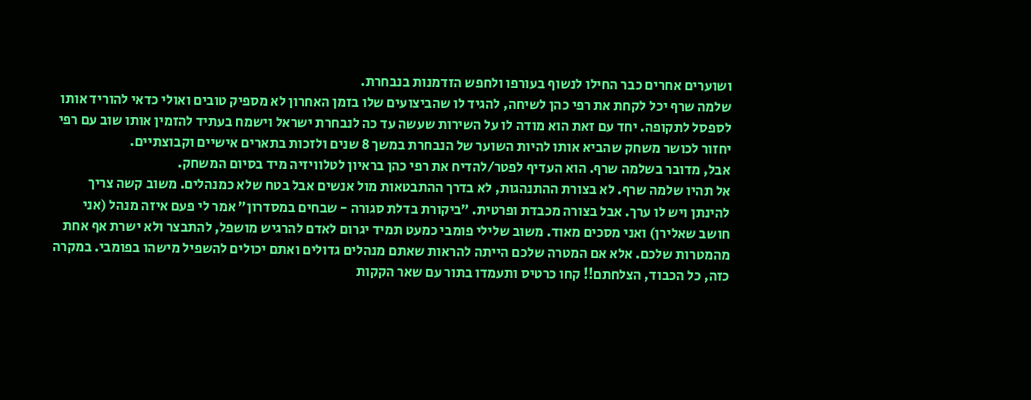ושוערים אחרים כבר החילו לנשוף בעורפו ולחפש הזדמנות בנבחרת.
שלמה שרף יכל לקחת את רפי כהן לשיחה, להגיד לו שהביצועים שלו בזמן האחרון לא מספיק טובים ואולי כדאי להוריד אותו לספסל לתקופה. יחד עם זאת הוא מודה לו על השירות שעשה עד כה לנבחרת ישראל וישמח בעתיד להזמין אותו שוב עם רפי יחזור לכושר משחק שהביא אותו להיות השוער של הנבחרת במשך 8 שנים ולזכות בתארים אישיים וקבוצתיים.
אבל, מדובר בשלמה שרף. הוא העדיף לפטר/להדיח את רפי כהן בראיון לטלוויזיה מיד בסיום המשחק.
אל תהיו שלמה שרף. לא בצורת ההתנהגות, לא בדרך ההתבטאות מול אנשים אבל בטח שלא כמנהלים. משוב קשה צריך להינתן ויש לו ערך. אבל בצורה מכבדת ופרטית. ״ביקורת בדלת סגורה - שבחים במסדרון״ אמר לי פעם איזה מנהל (אני חושב שאלירן) ואני מסכים מאוד. משוב שלילי פומבי כמעט תמיד יגרום לאדם להרגיש מושפל, להתבצר ולא ישרת אף אחת מהמטרות שלכם. אלא אם המטרה שלכם הייתה להראות שאתם מנהלים גדולים ואתם יכולים להשפיל מישהו בפומבי. במקרה כזה, כל הכבוד, הצלחתם!! קחו כרטיס ותעמדו בתור עם שאר הקקות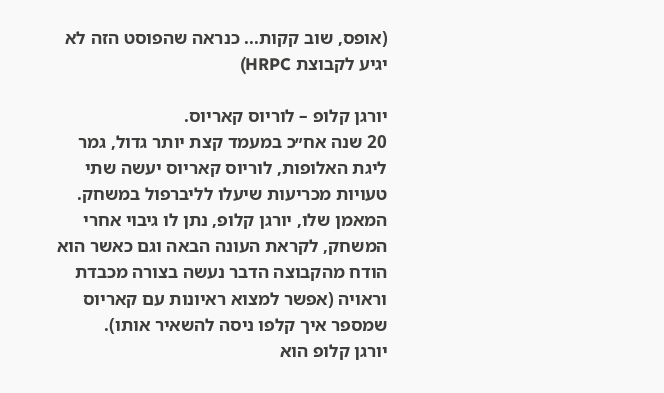(אופס, שוב קקות... כנראה שהפוסט הזה לא יגיע לקבוצת HRPC)

יורגן קלופ – לוריוס קאריוס.
20 שנה אח״כ במעמד קצת יותר גדול, גמר ליגת האלופות, לוריוס קאריוס יעשה שתי טעויות מכריעות שיעלו לליברפול במשחק. המאמן שלו, יורגן קלופ, נתן לו גיבוי אחרי המשחק, לקראת העונה הבאה וגם כאשר הוא הודח מהקבוצה הדבר נעשה בצורה מכבדת וראויה (אפשר למצוא ראיונות עם קאריוס שמספר איך קלפו ניסה להשאיר אותו).
יורגן קלופ הוא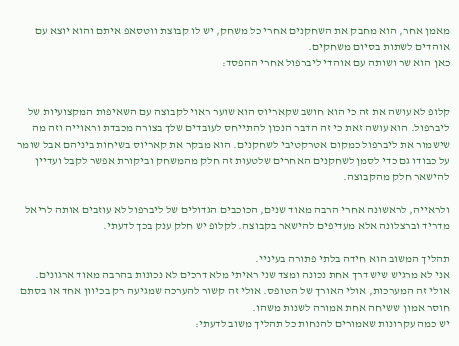מאמן אחר, הוא מחבק את השחקנים אחרי כל משחק, יש לו קבוצת ווטסאפ איתם והוא יוצא עם אוהדים לשתות בסיום משחקים.
כאן הוא שר ושותה עם אוהדי ליברפול אחרי ההפסד:


קלופ לא עושה את זה כי הוא חושב שקאריוס הוא שוער ראוי לקבוצה עם השאיפות המקצועיות של ליברפול. הוא עושה זאת כי זה הדבר הנכון להתייחס לעובדים שלך בצורה מכבדת וראוייה וזה מה שישמור את ליברפול כמקום אטרקטיבי לשחקנים. הוא מבקר את קאריוס בשיחות ביניהם אבל שומר על כבודו גם כדי לסמן לשחקנים האחרים שלטעות זה חלק מהמשחק וביקורת אפשר לקבל ועדיין להישאר חלק מהקבוצה.

ולראייה, לראשונה אחרי הרבה מאוד שנים, הכוכבים הגדולים של ליברפול לא עוזבים אותה לריאל מדריד וברצלונה אלא מעדיפים להישאר בקבוצה. לקלופ יש חלק ענק בכך לדעתי.

תהליך המשוב הוא חידה בלתי פתורה בעיניי.
אני לא מרגיש שיש דרך אחת נכונה ומצד שני ראיתי מלא דרכים לא נכונות בהרבה מאוד ארגונים.
אולי זה המערכות, אולי האורך של הטופס. אולי זה קשור להערכה שמגיעה רק בכיוון אחד או בסתם חוסר אמון ששיחה אחת אמורה לשנות משהו.
יש כמה עקרונות שאמורים להנחות כל תהליך משוב לדעתי: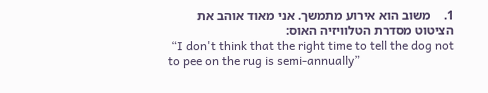1.    משוב הוא אירוע מתמשך. אני מאוד אוהב את הציטוט מסדרת הטלוויזיה האוס:
 “I don't think that the right time to tell the dog not to pee on the rug is semi-annually”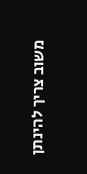משוב צריך להינתן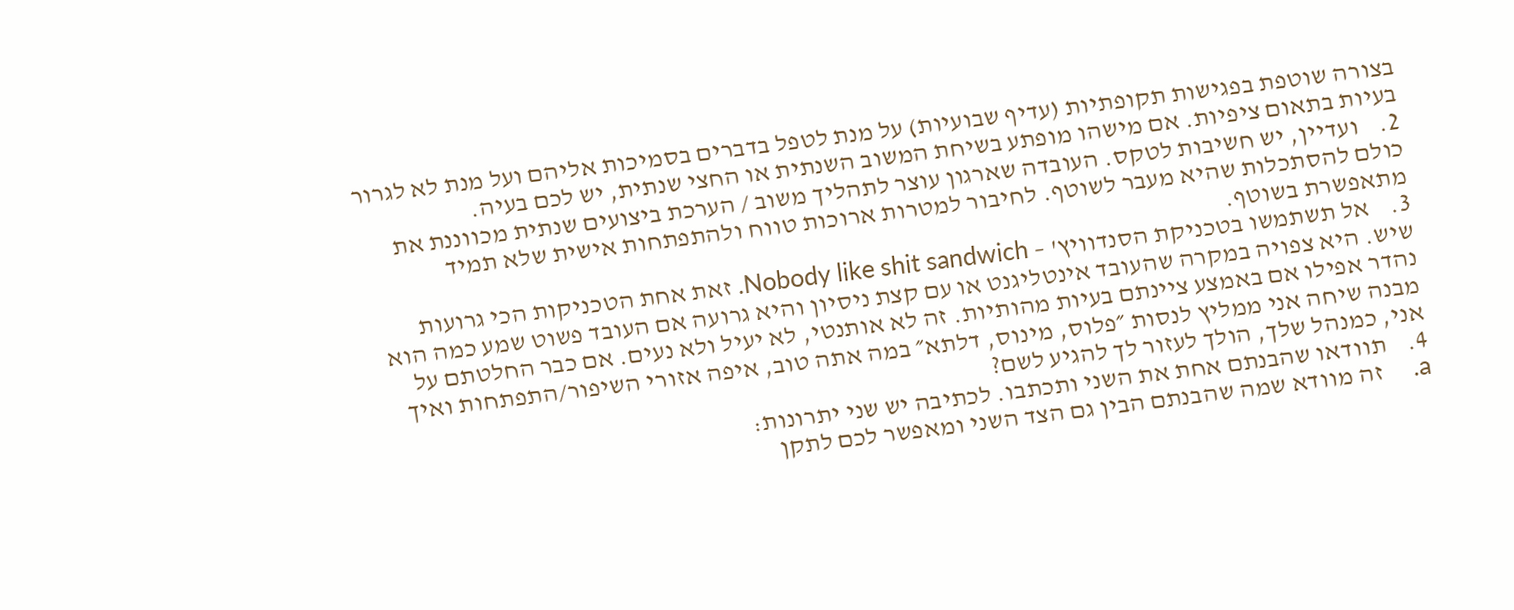בצורה שוטפת בפגישות תקופתיות (עדיף שבועיות) על מנת לטפל בדברים בסמיכות אליהם ועל מנת לא לגרור בעיות בתאום ציפיות. אם מישהו מופתע בשיחת המשוב השנתית או החצי שנתית, יש לכם בעיה.
2.    ועדיין, יש חשיבות לטקס. העובדה שארגון עוצר לתהליך משוב / הערכת ביצועים שנתית מכווננת את כולם להסתכלות שהיא מעבר לשוטף. לחיבור למטרות ארוכות טווח ולהתפתחות אישית שלא תמיד מתאפשרת בשוטף.
3.    אל תשתמשו בטכניקת הסנדוויץ' – Nobody like shit sandwich. זאת אחת הטכניקות הכי גרועות שיש. היא צפויה במקרה שהעובד אינטליגנט או עם קצת ניסיון והיא גרועה אם העובד פשוט שמע כמה הוא נהדר אפילו אם באמצע ציינתם בעיות מהותיות. זה לא אותנטי, לא יעיל ולא נעים. אם כבר החלטתם על מבנה שיחה אני ממליץ לנסות ״פלוס, מינוס, דלתא״ במה אתה טוב, איפה אזורי השיפור/התפתחות ואיך אני, כמנהל שלך, הולך לעזור לך להגיע לשם?
4.    תוודאו שהבנתם אחת את השני ותכתבו. לכתיבה יש שני יתרונות:
a.     זה מוודא שמה שהבנתם הבין גם הצד השני ומאפשר לכם לתקן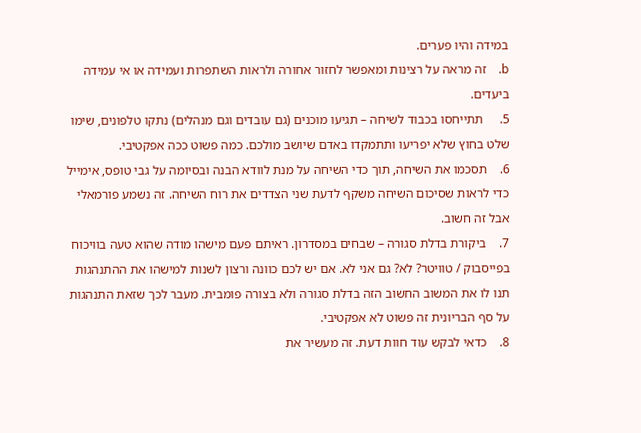במידה והיו פערים.
b.    זה מראה על רצינות ומאפשר לחזור אחורה ולראות השתפרות ועמידה או אי עמידה ביעדים.
5.     תתייחסו בכבוד לשיחה – תגיעו מוכנים (גם עובדים וגם מנהלים) נתקו טלפונים, שימו שלט בחוץ שלא יפריעו ותתמקדו באדם שיושב מולכם. כמה פשוט ככה אפקטיבי.
6.    תסכמו את השיחה, תוך כדי השיחה על מנת לוודא הבנה ובסיומה על גבי טופס, אימייל כדי לראות שסיכום השיחה משקף לדעת שני הצדדים את רוח השיחה. זה נשמע פורמאלי אבל זה חשוב.
7.    ביקורת בדלת סגורה – שבחים במסדרון. ראיתם פעם מישהו מודה שהוא טעה בוויכוח בפייסבוק / טוויטר? לא? גם אני לא. אם יש לכם כוונה ורצון לשנות למישהו את ההתנהגות תנו לו את המשוב החשוב הזה בדלת סגורה ולא בצורה פומבית. מעבר לכך שזאת התנהגות על סף הבריונית זה פשוט לא אפקטיבי.
8.    כדאי לבקש עוד חוות דעת. זה מעשיר את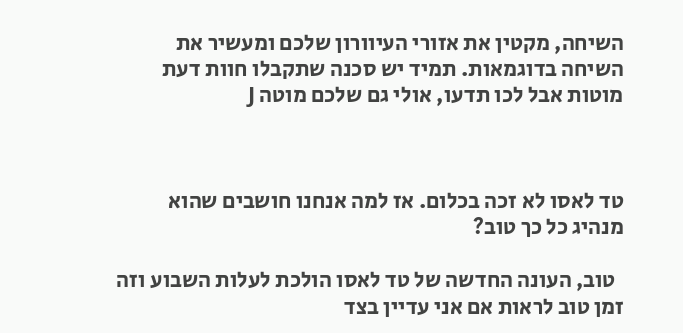השיחה, מקטין את אזורי העיוורון שלכם ומעשיר את השיחה בדוגמאות. תמיד יש סכנה שתקבלו חוות דעת מוטות אבל לכו תדעו, אולי גם שלכם מוטה J



טד לאסו לא זכה בכלום. אז למה אנחנו חושבים שהוא מנהיג כל כך טוב?

  טוב, העונה החדשה של טד לאסו הולכת לעלות השבוע וזה זמן טוב לראות אם אני עדיין בצד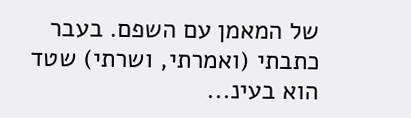של המאמן עם השפם. בעבר כתבתי (ואמרתי, ושרתי) שטד הוא בעינ...